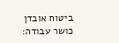ביטוח אובדן כושר עבודה: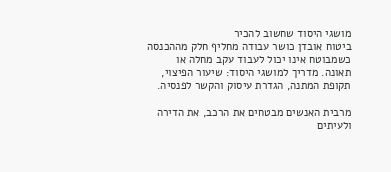מושגי היסוד שחשוב להכיר
ביטוח אובדן כושר עבודה מחליף חלק מההכנסה כשמבוטח אינו יכול לעבוד עקב מחלה או תאונה. מדריך למושגי היסוד: שיעור הפיצוי, תקופת המתנה, הגדרת עיסוק והקשר לפנסיה.

מרבית האנשים מבטחים את הרכב, את הדירה ולעיתים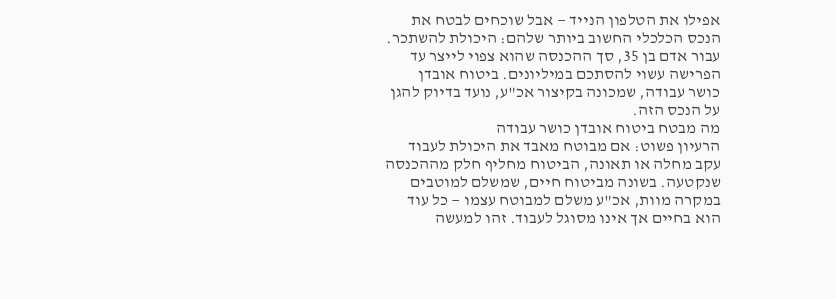אפילו את הטלפון הנייד — אבל שוכחים לבטח את הנכס הכלכלי החשוב ביותר שלהם: היכולת להשתכר. עבור אדם בן 35, סך ההכנסה שהוא צפוי לייצר עד הפרישה עשוי להסתכם במיליונים. ביטוח אובדן כושר עבודה, שמכונה בקיצור אכ"ע, נועד בדיוק להגן על הנכס הזה.
מה מבטח ביטוח אובדן כושר עבודה
הרעיון פשוט: אם מבוטח מאבד את היכולת לעבוד עקב מחלה או תאונה, הביטוח מחליף חלק מההכנסה שנקטעה. בשונה מביטוח חיים, שמשלם למוטבים במקרה מוות, אכ"ע משלם למבוטח עצמו — כל עוד הוא בחיים אך אינו מסוגל לעבוד. זהו למעשה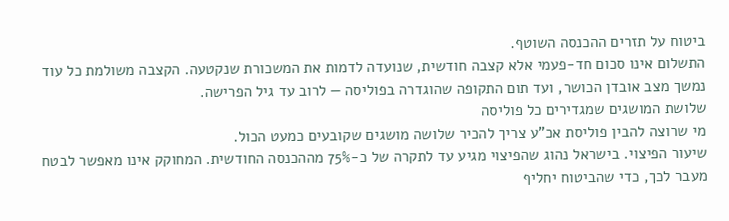ביטוח על תזרים ההכנסה השוטף.
התשלום אינו סכום חד-פעמי אלא קצבה חודשית, שנועדה לדמות את המשכורת שנקטעה. הקצבה משולמת כל עוד נמשך מצב אובדן הכושר, ועד תום התקופה שהוגדרה בפוליסה — לרוב עד גיל הפרישה.
שלושת המושגים שמגדירים כל פוליסה
מי שרוצה להבין פוליסת אכ"ע צריך להכיר שלושה מושגים שקובעים כמעט הכול.
שיעור הפיצוי. בישראל נהוג שהפיצוי מגיע עד לתקרה של כ-75% מההכנסה החודשית. המחוקק אינו מאפשר לבטח מעבר לכך, כדי שהביטוח יחליף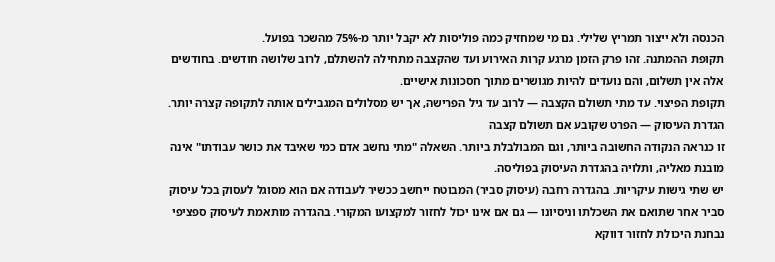הכנסה ולא ייצור תמריץ שלילי. גם מי שמחזיק כמה פוליסות לא יקבל יותר מ-75% מהשכר בפועל.
תקופת ההמתנה. זהו פרק הזמן מרגע קרות האירוע ועד שהקצבה מתחילה להשתלם, לרוב שלושה חודשים. בחודשים אלה אין תשלום, והם נועדים להיות מגושרים מתוך חסכונות אישיים.
תקופת הפיצוי. עד מתי תשולם הקצבה — לרוב עד גיל הפרישה, אך יש מסלולים המגבילים אותה לתקופה קצרה יותר.
הגדרת העיסוק — הפרט שקובע אם תשולם קצבה
זו כנראה הנקודה החשובה ביותר, וגם המבולבלת ביותר. השאלה "מתי נחשב אדם כמי שאיבד את כושר עבודתו" אינה מובנת מאליה, ותלויה בהגדרת העיסוק בפוליסה.
יש שתי גישות עיקריות. בהגדרה רחבה (עיסוק סביר) המבוטח ייחשב ככשיר לעבודה אם הוא מסוגל לעסוק בכל עיסוק סביר אחר שתואם את השכלתו וניסיונו — גם אם אינו יכול לחזור למקצועו המקורי. בהגדרה מותאמת לעיסוק ספציפי נבחנת היכולת לחזור דווקא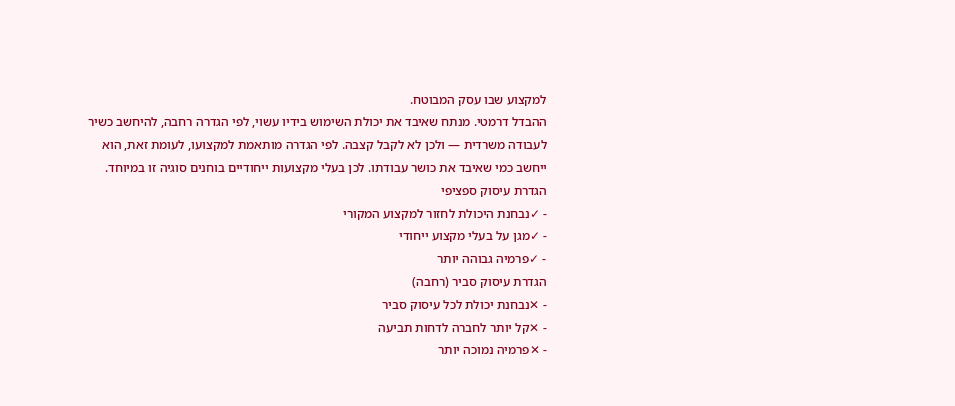למקצוע שבו עסק המבוטח.
ההבדל דרמטי. מנתח שאיבד את יכולת השימוש בידיו עשוי, לפי הגדרה רחבה, להיחשב כשיר לעבודה משרדית — ולכן לא לקבל קצבה. לפי הגדרה מותאמת למקצועו, לעומת זאת, הוא ייחשב כמי שאיבד את כושר עבודתו. לכן בעלי מקצועות ייחודיים בוחנים סוגיה זו במיוחד.
הגדרת עיסוק ספציפי
- ✓נבחנת היכולת לחזור למקצוע המקורי
- ✓מגן על בעלי מקצוע ייחודי
- ✓פרמיה גבוהה יותר
הגדרת עיסוק סביר (רחבה)
- ✕נבחנת יכולת לכל עיסוק סביר
- ✕קל יותר לחברה לדחות תביעה
- ✕פרמיה נמוכה יותר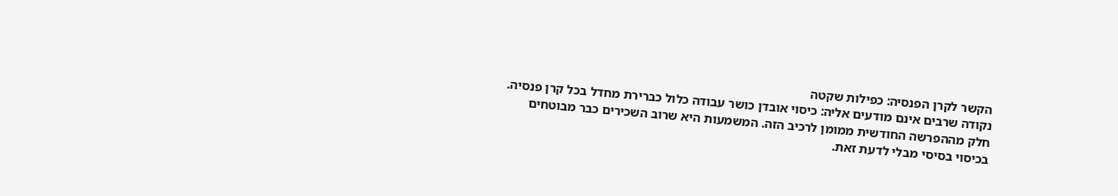הקשר לקרן הפנסיה: כפילות שקטה
נקודה שרבים אינם מודעים אליה: כיסוי אובדן כושר עבודה כלול כברירת מחדל בכל קרן פנסיה. חלק מההפרשה החודשית ממומן לרכיב הזה. המשמעות היא שרוב השכירים כבר מבוטחים בכיסוי בסיסי מבלי לדעת זאת.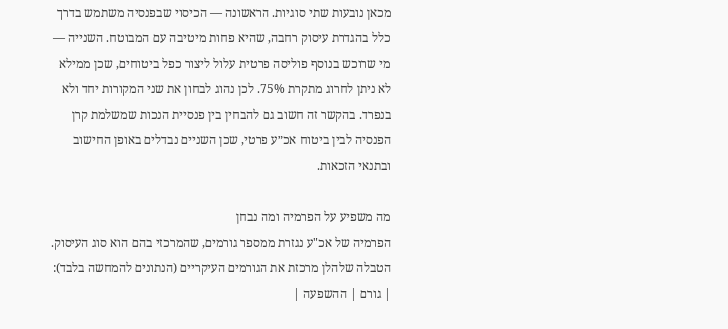מכאן נובעות שתי סוגיות. הראשונה — הכיסוי שבפנסיה משתמש בדרך כלל בהגדרת עיסוק רחבה, שהיא פחות מיטיבה עם המבוטח. השנייה — מי שרוכש בנוסף פוליסה פרטית עלול ליצור כפל ביטוחים, שכן ממילא לא ניתן לחרוג מתקרת 75%. לכן נהוג לבחון את שני המקורות יחד ולא בנפרד. בהקשר זה חשוב גם להבחין בין פנסיית הנכות שמשלמת קרן הפנסיה לבין ביטוח אכ״ע פרטי, שכן השניים נבדלים באופן החישוב ובתנאי הזכאות.

מה משפיע על הפרמיה ומה נבחן
הפרמיה של אכ"ע נגזרת ממספר גורמים, שהמרכזי בהם הוא סוג העיסוק. הטבלה שלהלן מרכזת את הגורמים העיקריים (הנתונים להמחשה בלבד):
| גורם | ההשפעה |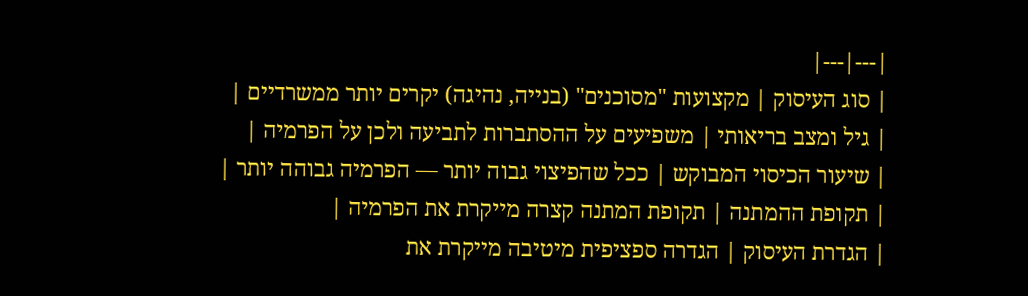|---|---|
| סוג העיסוק | מקצועות "מסוכנים" (בנייה, נהיגה) יקרים יותר ממשרדיים |
| גיל ומצב בריאותי | משפיעים על ההסתברות לתביעה ולכן על הפרמיה |
| שיעור הכיסוי המבוקש | ככל שהפיצוי גבוה יותר — הפרמיה גבוהה יותר |
| תקופת ההמתנה | תקופת המתנה קצרה מייקרת את הפרמיה |
| הגדרת העיסוק | הגדרה ספציפית מיטיבה מייקרת את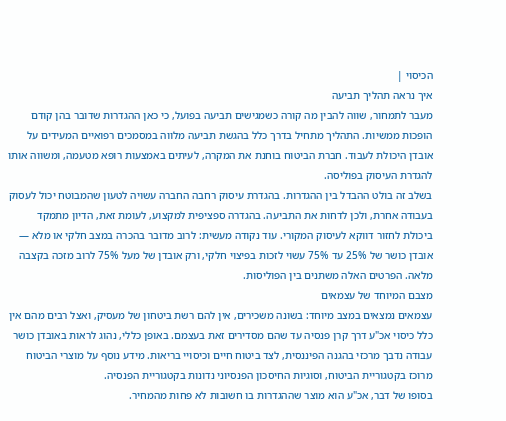הכיסוי |
איך נראה תהליך תביעה
מעבר לתמחור, שווה להבין מה קורה כשמגישים תביעה בפועל, כי כאן ההגדרות שדובר בהן קודם הופכות ממשיות. התהליך מתחיל בדרך כלל בהגשת תביעה מלווה במסמכים רפואיים המעידים על אובדן היכולת לעבוד. חברת הביטוח בוחנת את המקרה, לעיתים באמצעות רופא מטעמה, ומשווה אותו להגדרת העיסוק בפוליסה.
בשלב זה בולט ההבדל בין ההגדרות. בהגדרת עיסוק רחבה החברה עשויה לטעון שהמבוטח יכול לעסוק בעבודה אחרת, ולכן לדחות את התביעה. בהגדרה ספציפית למקצוע, לעומת זאת, הדיון מתמקד ביכולת לחזור דווקא לעיסוק המקורי. עוד נקודה מעשית: לרוב מדובר בהכרה במצב חלקי או מלא — אובדן כושר של 25% עד 75% עשוי לזכות בפיצוי חלקי, ורק אובדן של מעל 75% לרוב מזכה בקצבה מלאה. הפרטים האלה משתנים בין הפוליסות.
מצבם המיוחד של עצמאים
עצמאים נמצאים במצב מיוחד: בשונה משכירים, אין להם רשת ביטחון של מעסיק, ואצל רבים מהם אין כלל כיסוי אכ"ע דרך קרן פנסיה עד שהם מסדירים זאת בעצמם. באופן כללי, נהוג לראות באובדן כושר עבודה נדבך מרכזי בהגנה הפיננסית, לצד ביטוח חיים וכיסויי בריאות. מידע נוסף על מוצרי הביטוח מרוכז בקטגוריית הביטוח, וסוגיות החיסכון הפנסיוני נדונות בקטגוריית הפנסיה.
בסופו של דבר, אכ"ע הוא מוצר שההגדרות בו חשובות לא פחות מהמחיר.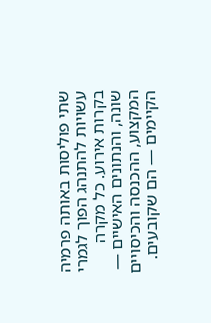שתי פוליסות באותה פרמיה עשויות להתנהג הפוך לגמרי בקרות אירוע. כל מקרה שונה, והנתונים האישיים — המקצוע, ההכנסה והכיסויים הקיימים — הם שקובעים.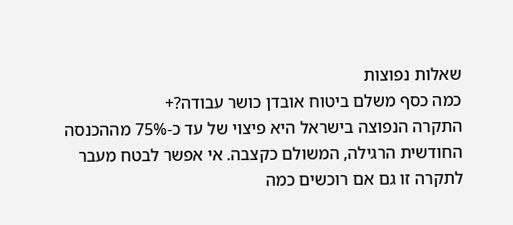שאלות נפוצות
כמה כסף משלם ביטוח אובדן כושר עבודה?+
התקרה הנפוצה בישראל היא פיצוי של עד כ-75% מההכנסה החודשית הרגילה, המשולם כקצבה. אי אפשר לבטח מעבר לתקרה זו גם אם רוכשים כמה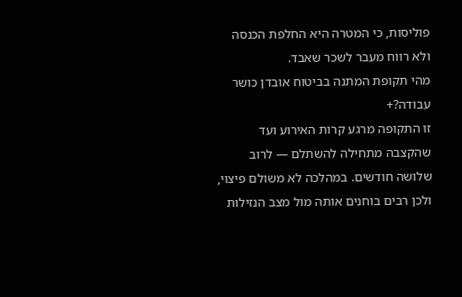פוליסות, כי המטרה היא החלפת הכנסה ולא רווח מעבר לשכר שאבד.
מהי תקופת המתנה בביטוח אובדן כושר עבודה?+
זו התקופה מרגע קרות האירוע ועד שהקצבה מתחילה להשתלם — לרוב שלושה חודשים. במהלכה לא משולם פיצוי, ולכן רבים בוחנים אותה מול מצב הנזילות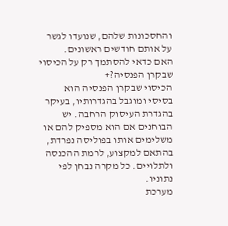והחסכונות שלהם, שנועדו לגשר על אותם חודשים ראשונים.
האם כדאי להסתמך רק על הכיסוי שבקרן הפנסיה?+
הכיסוי שבקרן הפנסיה הוא בסיסי ומוגבל בהגדרותיו, בעיקר בהגדרת העיסוק הרחבה. יש הבוחנים אם הוא מספיק להם או משלימים אותו בפוליסה נפרדת, בהתאם למקצוע, לרמת ההכנסה ולתלויים. כל מקרה נבחן לפי נתוניו.
מערכת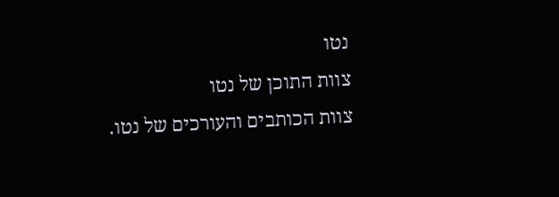נטו
צוות התוכן של נטו
צוות הכותבים והעורכים של נטו.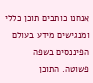אנחנו כותבים תוכן כללי ומנגישים מידע בעולם הפיננסים בשפה פשוטה. התוכן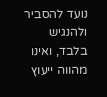נועד להסביר ולהנגיש בלבד, ואינו מהווה ייעוץ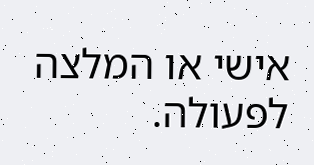אישי או המלצה לפעולה.